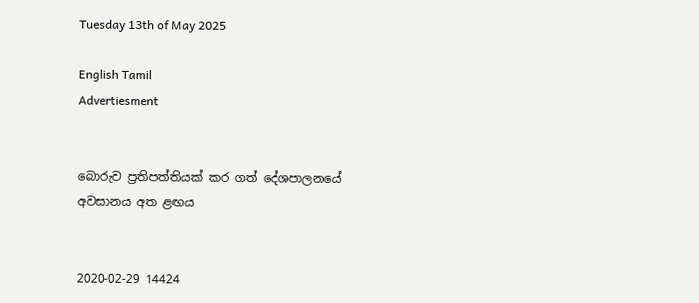Tuesday 13th of May 2025

English Tamil
Advertiesment


බොරුව ප්‍රතිපත්තියක් කර ගත් දේශපාලනයේ අවසානය අත ළඟය


2020-02-29 14424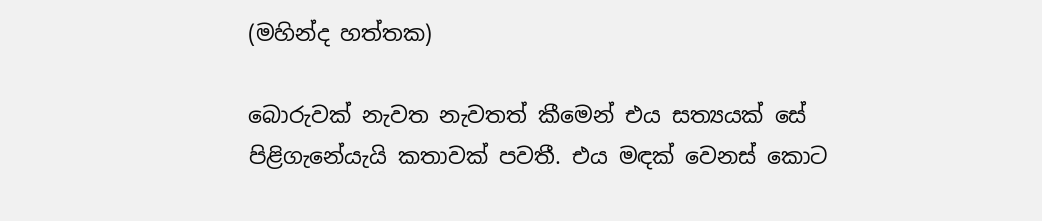(මහින්ද හත්තක)

බොරුවක් නැවත නැවතත් කීමෙන් එය සත්‍යයක් සේ පිළිගැනේයැයි කතාවක් පවතී. එය මඳක් වෙනස් කොට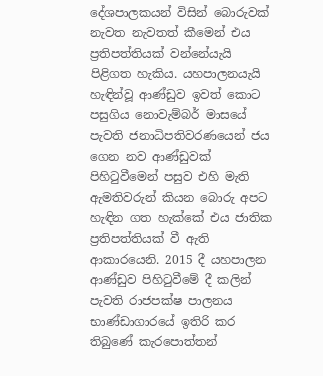දේශපාලකයන් විසින් බොරුවක් නැවත නැවතත් කීමෙන් එය ප්‍රතිපත්තියක් වන්නේයැයි පිළිගත හැකිය. යහපාලනයැයි හැඳින්වූ ආණ්ඩුව ඉවත් කොට පසුගිය නොවැම්බර් මාසයේ පැවති ජනාධිපතිවරණයෙන් ජය ගෙන නව ආණ්ඩුවක් පිහිටුවීමෙන් පසුව එහි මැති ඇමතිවරුන් කියන බොරු අපට හැඳින ගත හැක්කේ එය ජාතික ප්‍රතිපත්තියක් වී ඇති ආකාරයෙනි. 2015 දී යහපාලන ආණ්ඩුව පිහිටුවීමේ දී කලින් පැවති රාජපක්ෂ පාලනය භාණ්ඩාගාරයේ ඉතිරි කර තිබුණේ කැරපොත්තන්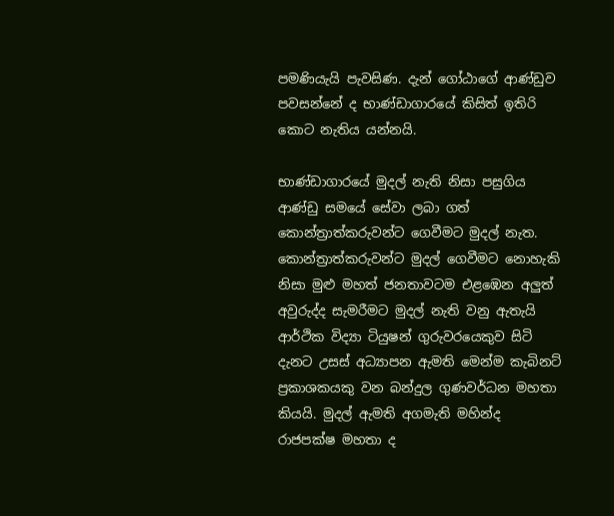පමණියැයි පැවසිණ. දැන් ගෝඨාගේ ආණ්ඩුව පවසන්නේ ද භාණ්ඩාගාරයේ කිසිත් ඉතිරි කොට නැතිය යන්නයි.

භාණ්ඩාගාරයේ මුදල් නැති නිසා පසුගිය ආණ්ඩු සමයේ සේවා ලබා ගත් කොන්ත්‍රාත්කරුවන්ට ගෙවීමට මුදල් නැත. කොන්ත්‍රාත්කරුවන්ට මුදල් ගෙවීමට නොහැකි නිසා මුළු මහත් ජනතාවටම එළඹෙන අලුත් අවුරුද්ද සැමරීමට මුදල් නැති වනු ඇතැයි ආර්ථික විද්‍යා ටියුෂන් ගුරුවරයෙකුව සිටි දැනට උසස් අධ්‍යාපන ඇමති මෙන්ම කැබිනට් ප්‍රකාශකයකු වන බන්දුල ගුණවර්ධන මහතා කියයි. මුදල් ඇමති අගමැති මහින්ද රාජපක්ෂ මහතා ද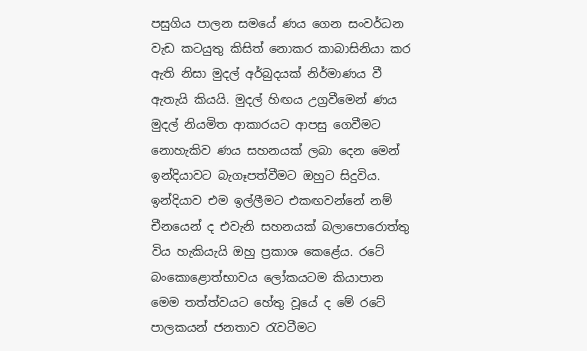පසුගිය පාලන සමයේ ණය ගෙන සංවර්ධන වැඩ කටයුතු කිසිත් නොකර කාබාසිනියා කර ඇති නිසා මුදල් අර්බුදයක් නිර්මාණය වී ඇතැයි කියයි. මුදල් හිඟය උග්‍රවීමෙන් ණය මුදල් නියමිත ආකාරයට ආපසු ගෙවීමට නොහැකිව ණය සහනයක් ලබා දෙන මෙන් ඉන්දියාවට බැගෑපත්වීමට ඔහුට සිදුවිය. ඉන්දියාව එම ඉල්ලීමට එකඟවන්නේ නම් චීනයෙන් ද එවැනි සහනයක් බලාපොරොත්තු විය හැකියැයි ඔහු ප්‍රකාශ කෙළේය. රටේ බංකොළොත්භාවය ලෝකයටම කියාපාන මෙම තත්ත්වයට හේතු වූයේ ද මේ රටේ පාලකයන් ජනතාව රැවටීමට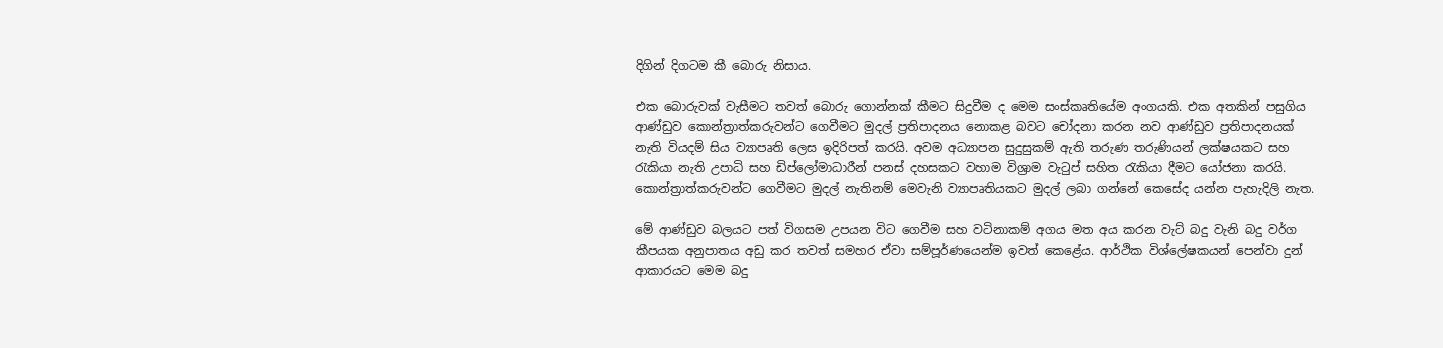දිගින් දිගටම කී බොරු නිසාය.

එක බොරුවක් වැසීමට තවත් බොරු ගොන්නක් කීමට සිදුවීම ද මෙම සංස්කෘතියේම අංගයකි. එක අතකින් පසුගිය ආණ්ඩුව කොන්ත්‍රාත්කරුවන්ට ගෙවීමට මුදල් ප්‍රතිපාදනය නොකළ බවට චෝදනා කරන නව ආණ්ඩුව ප්‍රතිපාදනයක් නැති වියදම් සිය ව්‍යාපෘති ලෙස ඉදිරිපත් කරයි. අවම අධ්‍යාපන සුදුසුකම් ඇති තරුණ තරුණියන් ලක්ෂයකට සහ රැකියා නැති උපාධි සහ ඩිප්ලෝමාධාරීන් පනස් දහසකට වහාම විශ්‍රාම වැටුප් සහිත රැකියා දීමට යෝජනා කරයි. කොන්ත්‍රාත්කරුවන්ට ගෙවීමට මුදල් නැතිනම් මෙවැනි ව්‍යාපෘතියකට මුදල් ලබා ගන්නේ කෙසේද යන්න පැහැදිලි නැත.

මේ ආණ්ඩුව බලයට පත් විගසම උපයන විට ගෙවීම සහ වටිනාකම් අගය මත අය කරන වැට් බදු වැනි බදු වර්ග කීපයක අනුපාතය අඩු කර තවත් සමහර ඒවා සම්පූර්ණයෙන්ම ඉවත් කෙළේය. ආර්ථික විශ්ලේෂකයන් පෙන්වා දුන් ආකාරයට මෙම බදු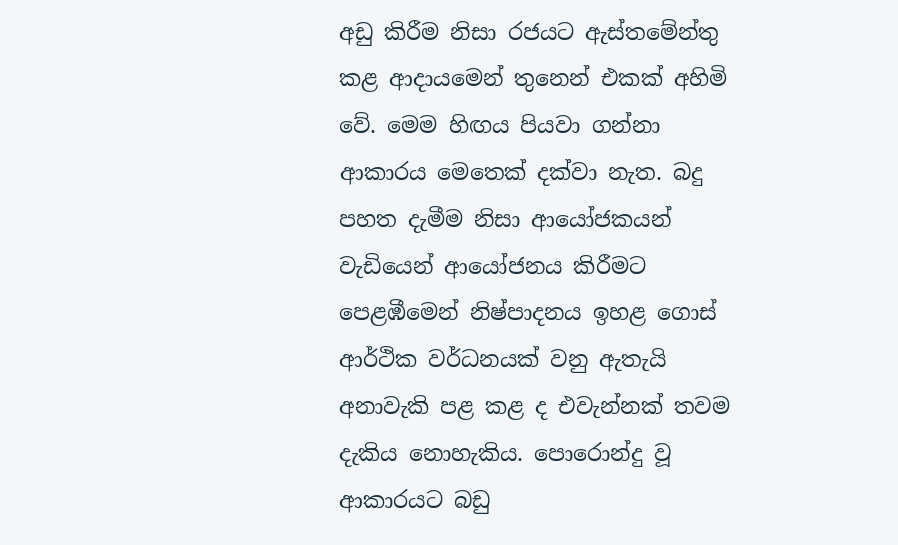අඩු කිරීම නිසා රජයට ඇස්තමේන්තු කළ ආදායමෙන් තුනෙන් එකක් අහිමි වේ. මෙම හිඟය පියවා ගන්නා ආකාරය මෙතෙක් දක්වා නැත. බදු පහත දැමීම නිසා ආයෝජකයන් වැඩියෙන් ආයෝජනය කිරීමට පෙළඹීමෙන් නිෂ්පාදනය ඉහළ ගොස් ආර්ථික වර්ධනයක් වනු ඇතැයි අනාවැකි පළ කළ ද එවැන්නක් තවම දැකිය නොහැකිය. පොරොන්දු වූ ආකාරයට බඩු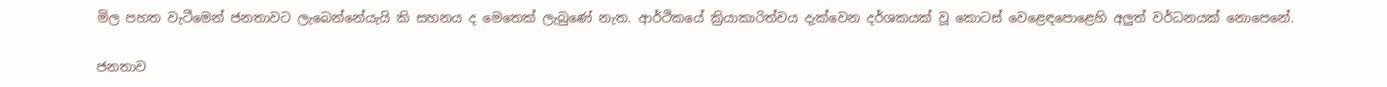මිල පහත වැටීමෙන් ජනතාවට ලැබෙන්නේයැයි කි සහනය ද මෙතෙක් ලැබුණේ නැත. ආර්ථිකයේ ක්‍රියාකාරිත්වය දැක්වෙන දර්ශකයක් වූ කොටස් වෙළෙඳපොළෙහි අලුත් වර්ධනයක් නොපෙනේ.

ජනතාව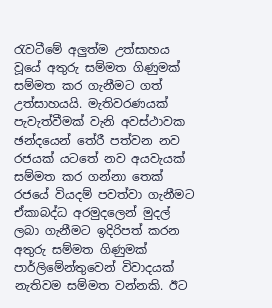රැවටීමේ අලුත්ම උත්සාහය වූයේ අතුරු සම්මත ගිණුමක් සම්මත කර ගැනීමට ගත් උත්සාහයයි. මැතිවරණයක් පැවැත්වීමක් වැනි අවස්ථාවක ඡන්දයෙන් තේරී පත්වන නව රජයක් යටතේ නව අයවැයක් සම්මත කර ගන්නා තෙක් රජයේ වියදම් පවත්වා ගැනීමට ඒකාබද්ධ අරමුදලෙන් මුදල් ලබා ගැනීමට ඉදිරිපත් කරන අතුරු සම්මත ගිණුමක් පාර්ලිමේන්තුවෙන් විවාදයක් නැතිවම සම්මත වන්නකි. ඊට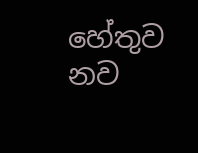හේතුව නව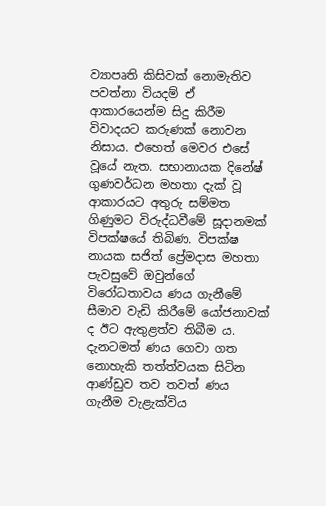ව්‍යාපෘති කිසිවක් නොමැතිව පවත්නා වියදම් ඒ ආකාරයෙන්ම සිදු කිරීම විවාදයට කරුණක් නොවන නිසාය. එහෙත් මෙවර එසේ වූයේ නැත. සභානායක දිනේෂ් ගුණවර්ධන මහතා දැක් වූ ආකාරයට අතුරු සම්මත ගිණුමට විරුද්ධවීමේ සූදානමක් විපක්ෂයේ තිබිණ. විපක්ෂ නායක සජිත් ප්‍රේමදාස මහතා පැවසුවේ ඔවුන්ගේ විරෝධතාවය ණය ගැනීමේ සීමාව වැඩි කිරීමේ යෝජනාවක් ද ඊට ඇතුළත්ව තිබීම ය. දැනටමත් ණය ගෙවා ගත නොහැකි තත්ත්වයක සිටින ආණ්ඩුව තව තවත් ණය ගැනීම වැළැක්විය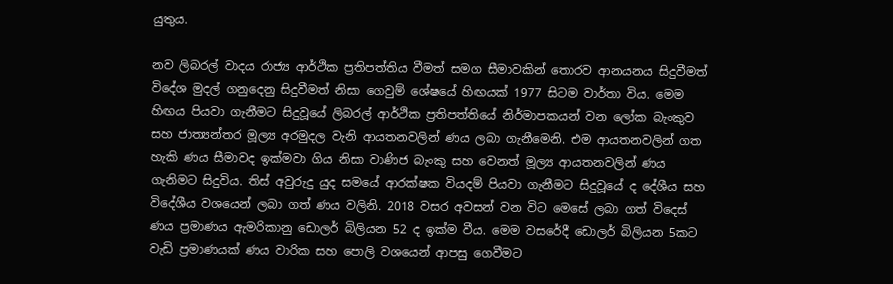යුතුය.

නව ලිබරල් වාදය රාජ්‍ය ආර්ථික ප්‍රතිපත්තිය වීමත් සමග සීමාවකින් තොරව ආනයනය සිදුවීමත් විදේශ මුදල් ගනුදෙනු සිදුවීමත් නිසා ගෙවුම් ශේෂයේ හිඟයක් 1977 සිටම වාර්තා විය. මෙම හිඟය පියවා ගැනීමට සිදුවූයේ ලිබරල් ආර්ථික ප්‍රතිපත්තියේ නිර්මාපකයන් වන ලෝක බැංකුව සහ ජාත්‍යන්තර මූල්‍ය අරමුදල වැනි ආයතනවලින් ණය ලබා ගැනීමෙනි. එම ආයතනවලින් ගත හැකි ණය සීමාවද ඉක්මවා ගිය නිසා වාණිජ බැංකු සහ වෙනත් මූල්‍ය ආයතනවලින් ණය ගැනිමට සිදුවිය. තිස් අවුරුදු යුද සමයේ ආරක්ෂක වියදම් පියවා ගැනීමට සිදුවූයේ ද දේශීය සහ විදේශීය වශයෙන් ලබා ගත් ණය වලිනි. 2018 වසර අවසන් වන විට මෙසේ ලබා ගත් විදෙස් ණය ප්‍රමාණය ඇමරිකානු ඩොලර් බිලියන 52 ද ඉක්ම වීය. මෙම වසරේදී ඩොලර් බිලියන 5කට වැඩි ප්‍රමාණයක් ණය වාරික සහ පොලි වශයෙන් ආපසු ගෙවීමට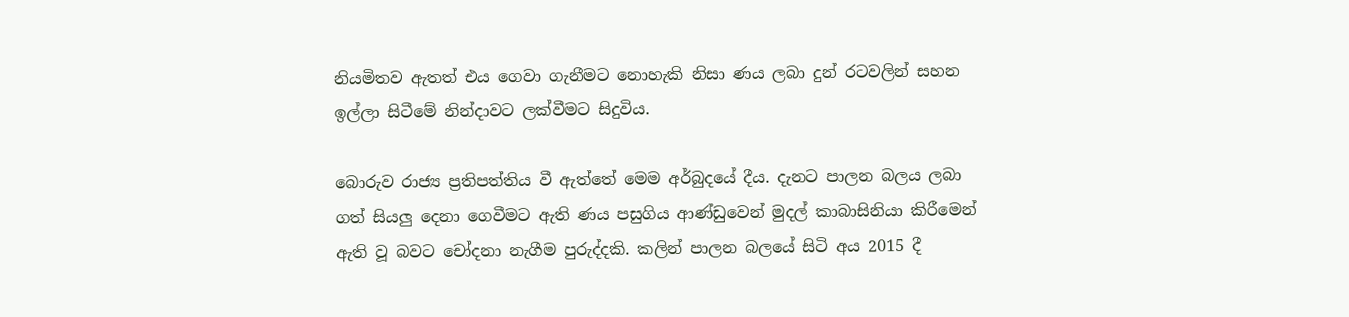නියමිතව ඇතත් එය ගෙවා ගැනීමට නොහැකි නිසා ණය ලබා දුන් රටවලින් සහන ඉල්ලා සිටීමේ නින්දාවට ලක්වීමට සිදුවිය.

බොරුව රාජ්‍ය ප්‍රතිපත්තිය වී ඇත්තේ මෙම අර්බුදයේ දීය. දැනට පාලන බලය ලබා ගත් සියලු දෙනා ගෙවීමට ඇති ණය පසුගිය ආණ්ඩුවෙන් මුදල් කාබාසිනියා කිරීමෙන් ඇති වූ බවට චෝදනා නැගීම පුරුද්දකි. කලින් පාලන බලයේ සිටි අය 2015 දී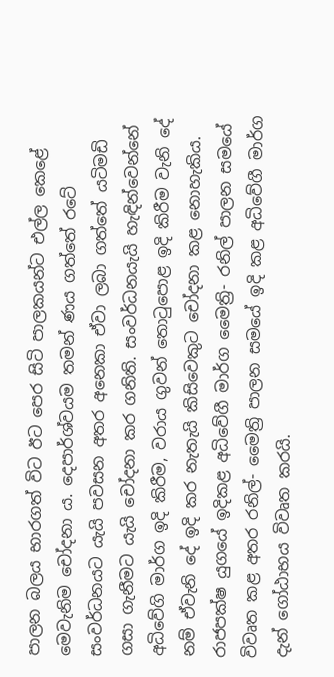පාලන බලය භාරගත් විට ඊට පෙර සිටි පාලකයන්ට එල්ල කෙළේ මෙවැනිම චෝදනා ය. දෙපාර්ශ්වයම තමන් ණය ගත්තේ රටේ සංවර්ධනයට යැයි පවසන අතර අනෙකා ඒවා ලබා ගත්තේ යටිමඩි ගසා ගැනීමට යැයි චෝදනා කර ගනිති. සංවර්ධනයැයි හැඳින්වෙන්නේ අධිවේගි මාර්ග ඉදි කිරීම, වරාය ගුවන් තොටුපොළ ඉදි කිරීම වැනි දේ නම් ඒවැනි දේ ඉදි කර නැතැයි කිසිවෙකුට චෝදනා කළ නොහැකිය. රාජපක්ෂ යුගයේ ඉදිකළ අධිවේගී මාර්ග මෛත්‍රි- රනිල් පාලන සමයේ විවෘත කළ අතර රනිල්- මෛත්‍රි පාලන සමයේ ඉදි කළ අධිවේගී මාර්ග දැන් ගෝඨාභය විවෘත කරයි.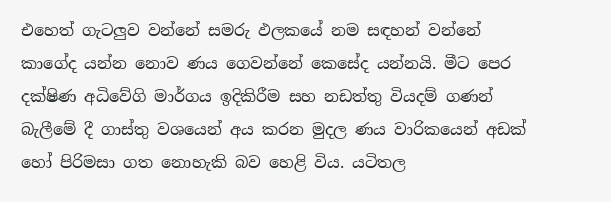එහෙත් ගැටලුව වන්නේ සමරු ඵලකයේ නම සඳහන් වන්නේ කාගේද යන්න නොව ණය ගෙවන්නේ කෙසේද යන්නයි. මීට පෙර දක්ෂිණ අධිවේගි මාර්ගය ඉදිකිරීම සහ නඩත්තු වියදම් ගණන් බැලීමේ දී ගාස්තු වශයෙන් අය කරන මුදල ණය වාරිකයෙන් අඩක් හෝ පිරිමසා ගත නොහැකි බව හෙළි විය. යටිතල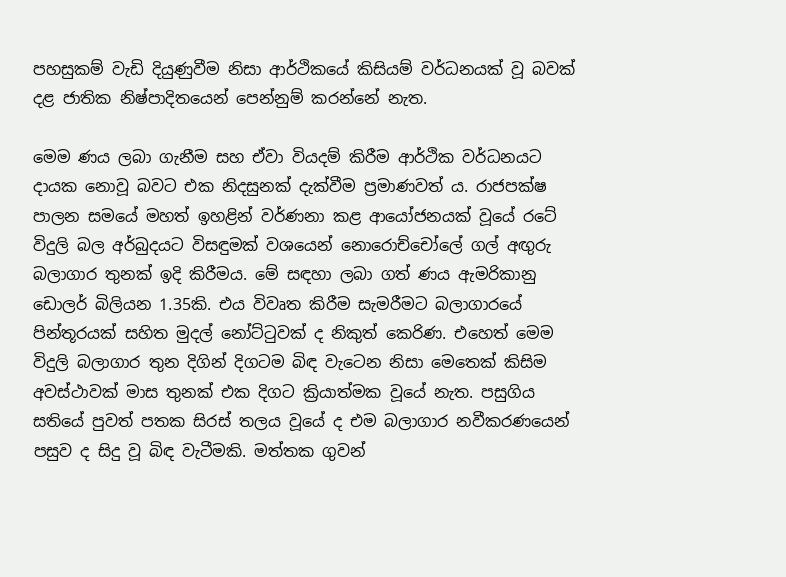පහසුකම් වැඩි දියුණුවීම නිසා ආර්ථිකයේ කිසියම් වර්ධනයක් වූ බවක් දළ ජාතික නිෂ්පාදිතයෙන් පෙන්නුම් කරන්නේ නැත.

මෙම ණය ලබා ගැනීම සහ ඒවා වියදම් කිරීම ආර්ථික වර්ධනයට දායක නොවූ බවට එක නිදසුනක් දැක්වීම ප්‍රමාණවත් ය. රාජපක්ෂ පාලන සමයේ මහත් ඉහළින් වර්ණනා කළ ආයෝජනයක් වූයේ රටේ විදුලි බල අර්බුදයට විසඳුමක් වශයෙන් නොරොච්චෝලේ ගල් අඟුරු බලාගාර තුනක් ඉදි කිරීමය. මේ සඳහා ලබා ගත් ණය ඇමරිකානු ඩොලර් බිලියන 1.35කි. එය විවෘත කිරීම සැමරීමට බලාගාරයේ පින්තූරයක් සහිත මුදල් නෝට්ටුවක් ද නිකුත් කෙරිණ. එහෙත් මෙම විදුලි බලාගාර තුන දිගින් දිගටම බිඳ වැටෙන නිසා මෙතෙක් කිසිම අවස්ථාවක් මාස තුනක් එක දිගට ක්‍රියාත්මක වූයේ නැත. පසුගිය සතියේ පුවත් පතක සිරස් තලය වූයේ ද එම බලාගාර නවීකරණයෙන් පසුව ද සිදු වූ බිඳ වැටීමකි. මත්තක ගුවන්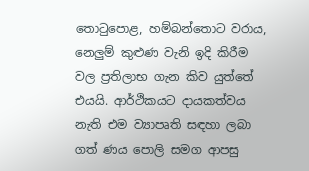තොටුපොළ, හම්බන්තොට වරාය, නෙලුම් කුළුණ වැනි ඉදි කිරීම වල ප්‍රතිලාභ ගැන කිව යුත්තේ එයයි. ආර්ථිකයට දායකත්වය නැති එම ව්‍යාපෘති සඳහා ලබා ගත් ණය පොලි සමග ආපසු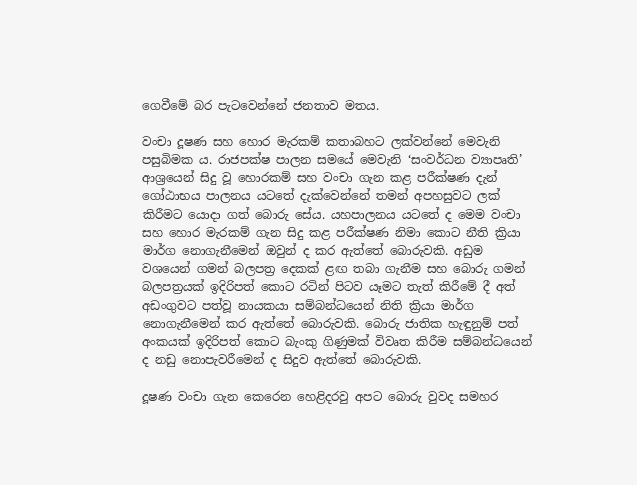ගෙවීමේ බර පැටවෙන්නේ ජනතාව මතය.

වංචා දූෂණ සහ හොර මැරකම් කතාබහට ලක්වන්නේ මෙවැනි පසුබිමක ය. රාජපක්ෂ පාලන සමයේ මෙවැනි ‘සංවර්ධන ව්‍යාපෘති’ ආශ්‍රයෙන් සිදු වූ හොරකම් සහ වංචා ගැන කළ පරීක්ෂණ දැන් ගෝඨාභය පාලනය යටතේ දැක්වෙන්නේ තමන් අපහසුවට ලක් කිරීමට යොදා ගත් බොරු සේය. යහපාලනය යටතේ ද මෙම වංචා සහ හොර මැරකම් ගැන සිදු කළ පරීක්ෂණ නිමා කොට නීති ක්‍රියා මාර්ග නොගැනීමෙන් ඔවුන් ද කර ඇත්තේ බොරුවකි. අඩුම වශයෙන් ගමන් බලපත්‍ර දෙකක් ළඟ තබා ගැනීම සහ බොරු ගමන් බලපත්‍රයක් ඉදිරිපත් කොට රටින් පිටව යෑමට තැත් කිරීමේ දී අත් අඩංගුවට පත්වූ නායකයා සම්බන්ධයෙන් නිති ක්‍රියා මාර්ග නොගැනීමෙන් කර ඇත්තේ බොරුවකි. බොරු ජාතික හැඳුනුම් පත් අංකයක් ඉදිරිපත් කොට බැංකු ගිණුමක් විවෘත කිරීම සම්බන්ධයෙන් ද නඩු නොපැවරීමෙන් ද සිදුව ඇත්තේ බොරුවකි.

දූෂණ වංචා ගැන කෙරෙන හෙළිදරවු අපට බොරු වුවද සමහර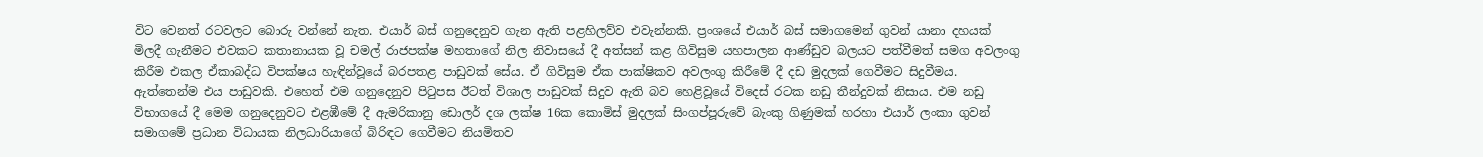විට වෙනත් රටවලට බොරු වන්නේ නැත. එයාර් බස් ගනුදෙනුව ගැන ඇති පළහිලව්ව එවැන්නකි. ප්‍රංශයේ එයාර් බස් සමාගමෙන් ගුවන් යානා දහයක් මිලදී ගැනීමට එවකට කතානායක වූ චමල් රාජපක්ෂ මහතාගේ නිල නිවාසයේ දී අත්සන් කළ ගිවිසුම යහපාලන ආණ්ඩුව බලයට පත්වීමත් සමග අවලංගු කිරීම එකල ඒකාබද්ධ විපක්ෂය හැඳින්වූයේ බරපතළ පාඩුවක් සේය. ඒ ගිවිසුම ඒක පාක්ෂිකව අවලංගු කිරීමේ දී දඩ මුදලක් ගෙවීමට සිදුවීමය. ඇත්තෙන්ම එය පාඩුවකි. එහෙත් එම ගනුදෙනුව පිටුපස ඊටත් විශාල පාඩුවක් සිදුව ඇති බව හෙළිවූයේ විදෙස් රටක නඩු තීන්දුවක් නිසාය. එම නඩු විභාගයේ දී මෙම ගනුදෙනුවට එළඹීමේ දී ඇමරිකානු ඩොලර් දශ ලක්ෂ 16ක කොමිස් මුදලක් සිංගප්පූරුවේ බැංකු ගිණුමක් හරහා එයාර් ලංකා ගුවන් සමාගමේ ප්‍රධාන විධායක නිලධාරියාගේ බිරිඳට ගෙවීමට නියමිතව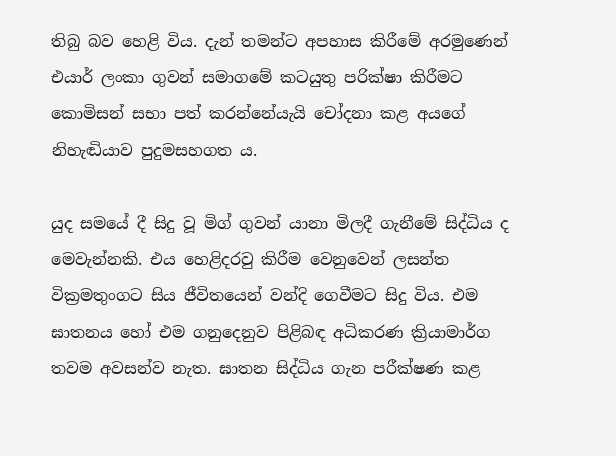තිබු බව හෙළි විය. දැන් තමන්ට අපහාස කිරීමේ අරමුණෙන් එයාර් ලංකා ගුවන් සමාගමේ කටයුතු පරික්ෂා කිරීමට කොමිසන් සභා පත් කරන්නේයැයි චෝදනා කළ අයගේ නිහැඬියාව පුදුමසහගත ය.

යුද සමයේ දී සිදු වූ මිග් ගුවන් යානා මිලදී ගැනීමේ සිද්ධිය ද මෙවැන්නකි. එය හෙළිදරවු කිරීම වෙනුවෙන් ලසන්ත වික්‍රමතුංගට සිය ජීවිතයෙන් වන්දි ගෙවීමට සිදු විය. එම ඝාතනය හෝ එම ගනුදෙනුව පිළිබඳ අධිකරණ ක්‍රියාමාර්ග තවම අවසන්ව නැත. ඝාතන සිද්ධිය ගැන පරීක්ෂණ කළ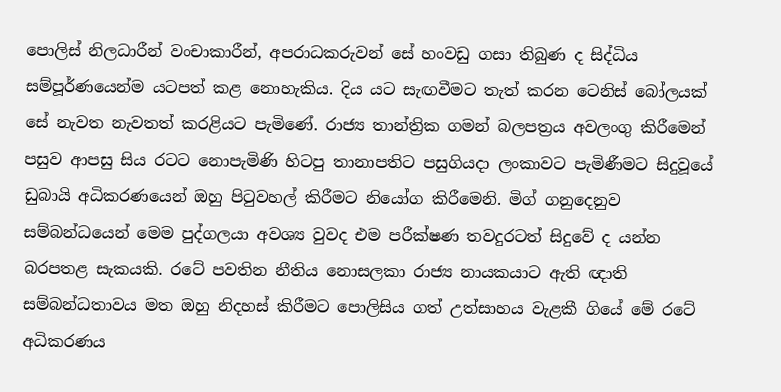පොලිස් නිලධාරීන් වංචාකාරීන්, අපරාධකරුවන් සේ හංවඩු ගසා තිබුණ ද සිද්ධිය සම්පූර්ණයෙන්ම යටපත් කළ නොහැකිය. දිය යට සැඟවීමට තැත් කරන ටෙනිස් බෝලයක් සේ නැවත නැවතත් කරළියට පැමිණේ. රාජ්‍ය තාන්ත්‍රික ගමන් බලපත්‍රය අවලංගු කිරීමෙන් පසුව ආපසු සිය රටට නොපැමිණි හිටපු තානාපතිට පසුගියදා ලංකාවට පැමිණීමට සිදුවූයේ ඩුබායි අධිකරණයෙන් ඔහු පිටුවහල් කිරීමට නියෝග කිරීමෙනි. මිග් ගනුදෙනුව සම්බන්ධයෙන් මෙම පුද්ගලයා අවශ්‍ය වුවද එම පරීක්ෂණ තවදුරටත් සිදුවේ ද යන්න බරපතළ සැකයකි. රටේ පවතින නීතිය නොසලකා රාජ්‍ය නායකයාට ඇති ඥාති සම්බන්ධතාවය මත ඔහු නිදහස් කිරීමට පොලිසිය ගත් උත්සාහය වැළකී ගියේ මේ රටේ අධිකරණය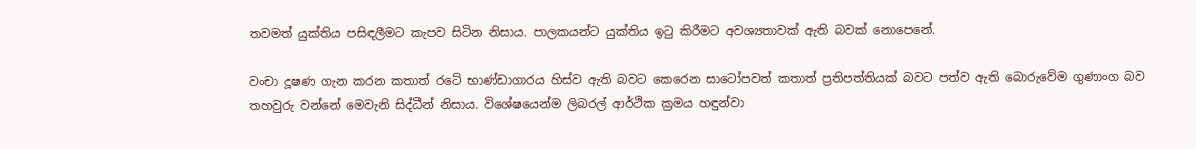තවමත් යුක්තිය පසිඳලීමට කැපව සිටින නිසාය. පාලකයන්ට යුක්තිය ඉටු කිරීමට අවශ්‍යතාවක් ඇති බවක් නොපෙනේ.

වංචා දූෂණ ගැන කරන කතාත් රටේ භාණ්ඩාගාරය හිස්ව ඇති බවට කෙරෙන සාටෝපවත් කතාත් ප්‍රතිපත්තියක් බවට පත්ව ඇති බොරුවේම ගුණාංග බව තහවුරු වන්නේ මෙවැනි සිද්ධීන් නිසාය. විශේෂයෙන්ම ලිබරල් ආර්ථික ක්‍රමය හඳුන්වා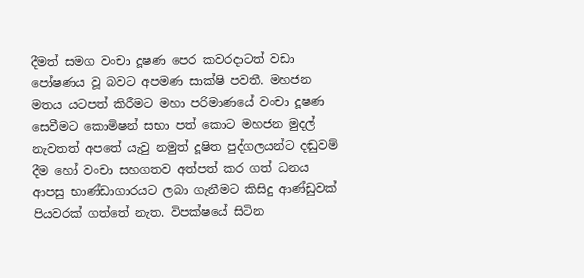දීමත් සමග වංචා දූෂණ පෙර කවරදාටත් වඩා පෝෂණය වූ බවට අපමණ සාක්ෂි පවතී. මහජන මතය යටපත් කිරීමට මහා පරිමාණයේ වංචා දූෂණ සෙවීමට කොමිෂන් සභා පත් කොට මහජන මුදල් නැවතත් අපතේ යැවු නමුත් දූෂිත පුද්ගලයන්ට දඬුවම් දීම හෝ වංචා සහගතව අත්පත් කර ගත් ධනය ආපසු භාණ්ඩාගාරයට ලබා ගැනීමට කිසිදු ආණ්ඩුවක් පියවරක් ගත්තේ නැත. විපක්ෂයේ සිටින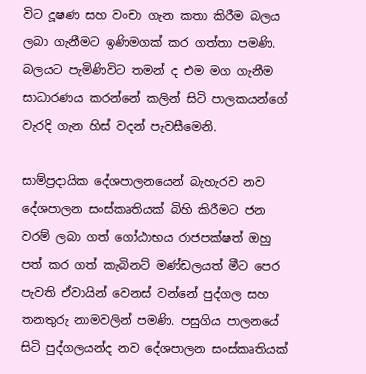විට දූෂණ සහ වංචා ගැන කතා කිරීම බලය ලබා ගැනීමට ඉණිමගක් කර ගත්තා පමණි. බලයට පැමිණිවිට තමන් ද එම මග ගැනීම සාධාරණය කරන්නේ කලින් සිටි පාලකයන්ගේ වැරදි ගැන හිස් වදන් පැවසීමෙනි.

සාම්ප්‍රදායික දේශපාලනයෙන් බැහැරව නව දේශපාලන සංස්කෘතියක් බිහි කිරීමට ජන වරම් ලබා ගත් ගෝඨාභය රාජපක්ෂත් ඔහු පත් කර ගත් කැබිනට් මණ්ඩලයත් මීට පෙර පැවති ඒවායින් වෙනස් වන්නේ පුද්ගල සහ තනතුරු නාමවලින් පමණි. පසුගිය පාලනයේ සිටි පුද්ගලයන්ද නව දේශපාලන සංස්කෘතියක්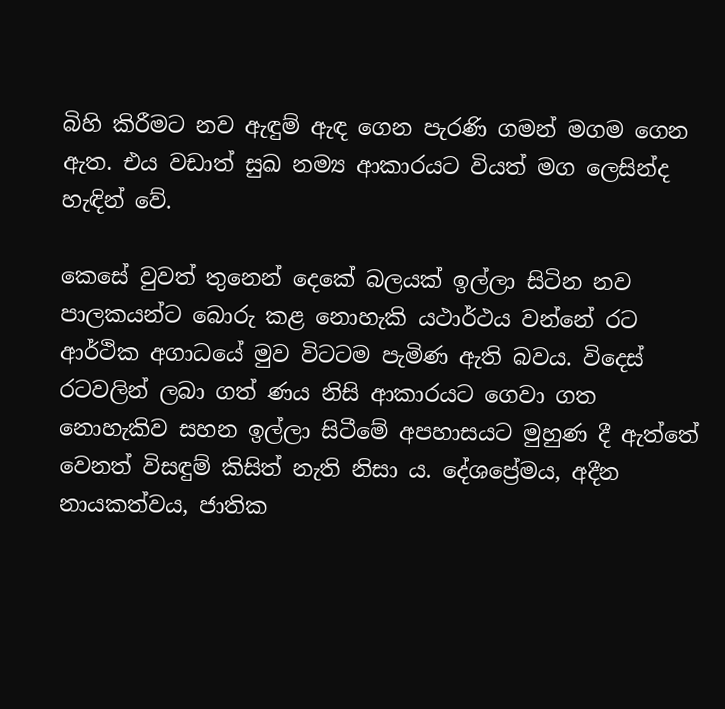බිහි කිරීමට නව ඇඳුම් ඇඳ ගෙන පැරණි ගමන් මගම ගෙන ඇත. එය වඩාත් සුඛ නම්‍ය ආකාරයට වියත් මග ලෙසින්ද හැඳින් වේ.

කෙසේ වුවත් තුනෙන් දෙකේ බලයක් ඉල්ලා සිටින නව පාලකයන්ට බොරු කළ නොහැකි යථාර්ථය වන්නේ රට ආර්ථික අගාධයේ මුව විටටම පැමිණ ඇති බවය. විදෙස් රටවලින් ලබා ගත් ණය නිසි ආකාරයට ගෙවා ගත නොහැකිව සහන ඉල්ලා සිටීමේ අපහාසයට මුහුණ දී ඇත්තේ වෙනත් විසඳුම් කිසිත් නැති නිසා ය. දේශප්‍රේමය, අදීන නායකත්වය, ජාතික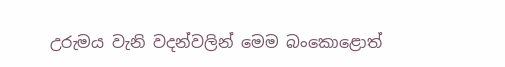උරුමය වැනි වදන්වලින් මෙම බංකොළොත්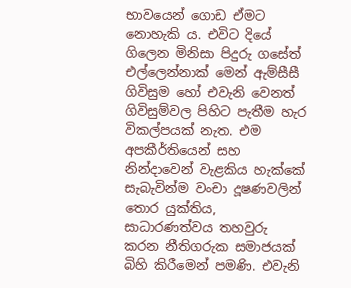භාවයෙන් ගොඩ ඒමට නොහැකි ය. එවිට දියේ ගිලෙන මිනිසා පිදුරු ගසේත් එල්ලෙන්නාක් මෙන් ඇම්සීසී ගිවිසුම හෝ එවැනි වෙනත් ගිවිසුම්වල පිහිට පැතීම හැර විකල්පයක් නැත. එම අපකීර්තියෙන් සහ නින්දාවෙන් වැළකිය හැක්කේ සැබැවින්ම වංචා දූෂණවලින් තොර යුක්තිය, සාධාරණත්වය තහවුරු කරන නීතිගරුක සමාජයක් බිහි කිරීමෙන් පමණි. එවැනි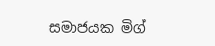සමාජයක මිග්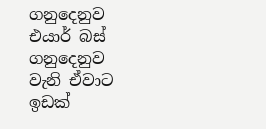ගනුදෙනුව එයාර් බස් ගනුදෙනුව වැනි ඒවාට ඉඩක්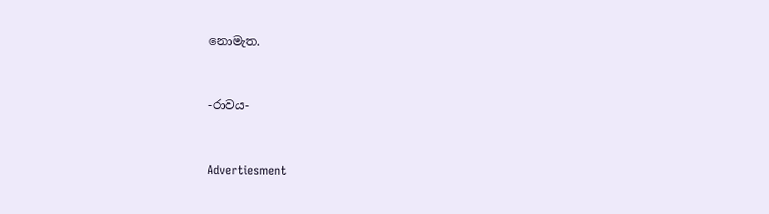නොමැත.



-රාවය-



Advertiesment